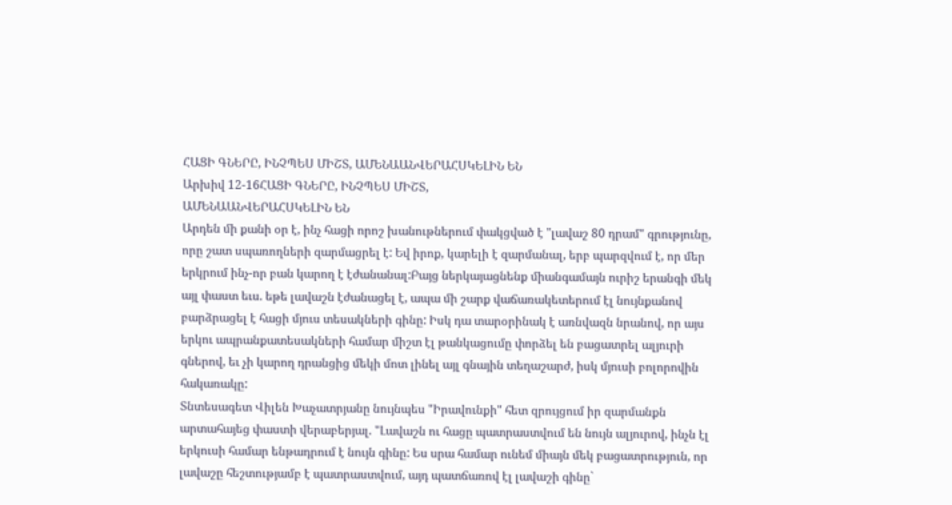ՀԱՑԻ ԳՆԵՐԸ, ԻՆՉՊԵՍ ՄԻՇՏ, ԱՄԵՆԱԱՆՎԵՐԱՀՍԿԵԼԻՆ ԵՆ
Արխիվ 12-16ՀԱՑԻ ԳՆԵՐԸ, ԻՆՉՊԵՍ ՄԻՇՏ,
ԱՄԵՆԱԱՆՎԵՐԱՀՍԿԵԼԻՆ ԵՆ
Արդեն մի քանի օր է, ինչ հացի որոշ խանութներում փակցված է "լավաշ 80 դրամ" գրությունը, որը շատ սպառողների զարմացրել է: Եվ իրոք, կարելի է զարմանալ, երբ պարզվում է, որ մեր երկրում ինչ-որ բան կարող է էժանանալ:Բայց ներկայացնենք միանգամայն ուրիշ երանգի մեկ այլ փաստ եւս. եթե լավաշն էժանացել է, ապա մի շարք վաճառակետերում էլ նույնքանով բարձրացել է հացի մյուս տեսակների գինը: Իսկ դա տարօրինակ է առնվազն նրանով, որ այս երկու ապրանքատեսակների համար միշտ էլ թանկացումը փորձել են բացատրել ալյուրի գներով, եւ չի կարող դրանցից մեկի մոտ լինել այլ գնային տեղաշարժ, իսկ մյուսի բոլորովին հակառակը:
Տնտեսագետ Վիլեն Խաչատրյանը նույնպես "Իրավունքի" հետ զրույցում իր զարմանքն արտահայեց փաստի վերաբերյալ. "Լավաշն ու հացը պատրաստվում են նույն ալյուրով, ինչն էլ երկուսի համար ենթադրում է նույն գինը: Ես սրա համար ունեմ միայն մեկ բացատրություն, որ լավաշը հեշտությամբ է պատրաստվում, այդ պատճառով էլ լավաշի գինը`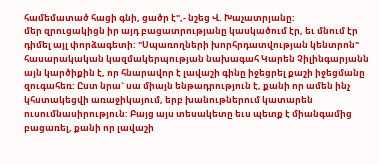համեմատած հացի գնի, ցածր է",- նշեց Վ. Խաչատրյանը:
մեր զրուցակիցն իր այդ բացատրությանը կասկածում էր, եւ մնում էր դիմել այլ փորձագետի: "Սպառողների խորհրդատվության կենտրոն" հասարակական կազմակերպության նախագահ Կարեն Չիլինգարյանն այն կարծիքին է, որ հնարավոր է լավաշի գինը իջեցրել քաշի իջեցմանը զուգահեռ: Ըստ նրա` սա միայն ենթադրություն է, քանի որ ամեն ինչ կհստակեցվի առաջիկայում, երբ խանութներում կատարեն ուսումնասիրություն: Բայց այս տեսակետը եւս պետք է միանգամից բացառել, քանի որ լավաշի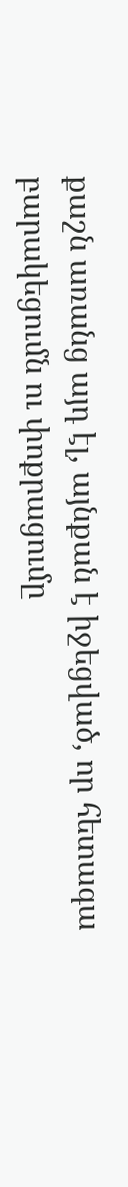քաշն առանց այդ էլ, այնքան է իջեցված, որ հետագա բարակեցումն ու փոքրացումը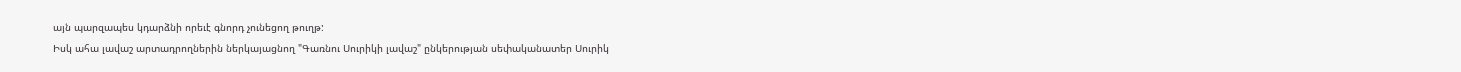այն պարզապես կդարձնի որեւէ գնորդ չունեցող թուղթ:
Իսկ ահա լավաշ արտադրողներին ներկայացնող "Գառնու Սուրիկի լավաշ" ընկերության սեփականատեր Սուրիկ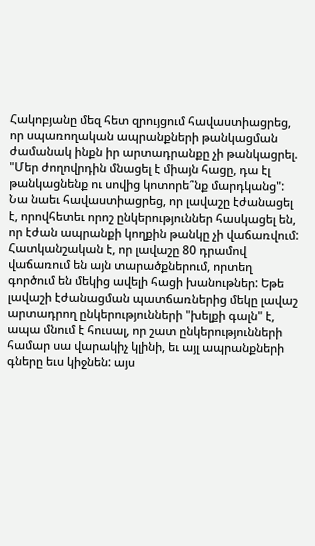Հակոբյանը մեզ հետ զրույցում հավաստիացրեց, որ սպառողական ապրանքների թանկացման ժամանակ ինքն իր արտադրանքը չի թանկացրել. "Մեր ժողովրդին մնացել է միայն հացը, դա էլ թանկացնենք ու սովից կոտորե՞նք մարդկանց": Նա նաեւ հավաստիացրեց, որ լավաշը էժանացել է, որովհետեւ որոշ ընկերություններ հասկացել են, որ էժան ապրանքի կողքին թանկը չի վաճառվում: Հատկանշական է, որ լավաշը 80 դրամով վաճառում են այն տարածքներում, որտեղ գործում են մեկից ավելի հացի խանութներ: Եթե լավաշի էժանացման պատճառներից մեկը լավաշ արտադրող ընկերությունների "խելքի գալն" է, ապա մնում է հուսալ, որ շատ ընկերությունների համար սա վարակիչ կլինի, եւ այլ ապրանքների գները եւս կիջնեն: այս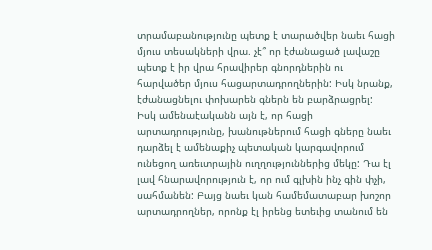տրամաբանությունը պետք է տարածվեր նաեւ հացի մյուս տեսակների վրա. չէ՞ որ էժանացած լավաշը պետք է իր վրա հրավիրեր գնորդներին ու հարվածեր մյուս հացարտադրողներին: Իսկ նրանք, էժանացնելու փոխարեն գներն են բարձրացրել:
Իսկ ամենաէականն այն է, որ հացի արտադրությունը, խանութներում հացի գները նաեւ դարձել է ամենաքիչ պետական կարգավորում ունեցող առեւտրային ուղղություններից մեկը: Դա էլ լավ հնարավորություն է, որ ում գլխին ինչ գին փչի, սահմանեն: Բայց նաեւ կան համեմատաբար խոշոր արտադրողներ, որոնք էլ իրենց ետեւից տանում են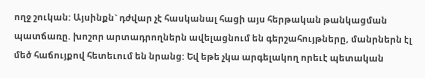ողջ շուկան: Այսինքն` դժվար չէ հասկանալ հացի այս հերթական թանկացման պատճառը. խոշոր արտադրողներն ավելացնում են գերշահույթները, մանրներն էլ մեծ հաճույքով հետեւում են նրանց: Եվ եթե չկա արգելակող որեւէ պետական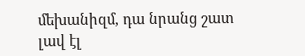մեխանիզմ, դա նրանց շատ լավ էլ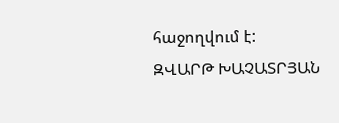հաջողվում է:
ԶՎԱՐԹ ԽԱՉԱՏՐՅԱՆ